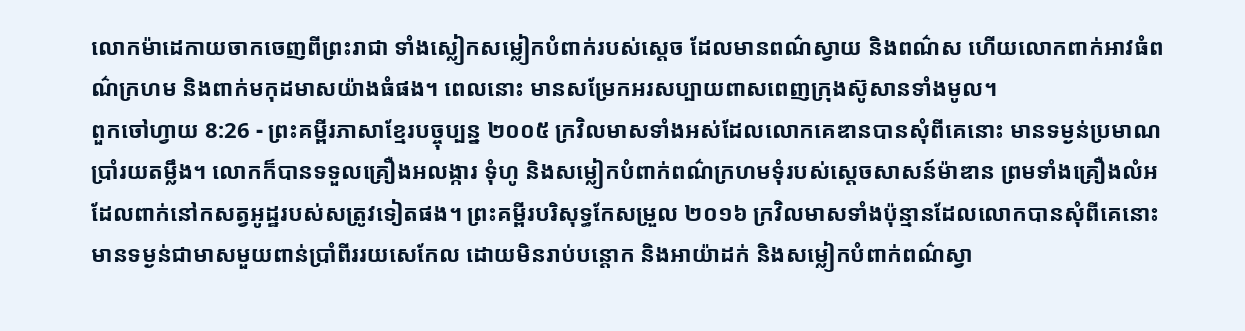លោកម៉ាដេកាយចាកចេញពីព្រះរាជា ទាំងស្លៀកសម្លៀកបំពាក់របស់ស្ដេច ដែលមានពណ៌ស្វាយ និងពណ៌ស ហើយលោកពាក់អាវធំពណ៌ក្រហម និងពាក់មកុដមាសយ៉ាងធំផង។ ពេលនោះ មានសម្រែកអរសប្បាយពាសពេញក្រុងស៊ូសានទាំងមូល។
ពួកចៅហ្វាយ 8:26 - ព្រះគម្ពីរភាសាខ្មែរបច្ចុប្បន្ន ២០០៥ ក្រវិលមាសទាំងអស់ដែលលោកគេឌានបានសុំពីគេនោះ មានទម្ងន់ប្រមាណប្រាំរយតម្លឹង។ លោកក៏បានទទួលគ្រឿងអលង្ការ ទុំហូ និងសម្លៀកបំពាក់ពណ៌ក្រហមទុំរបស់ស្ដេចសាសន៍ម៉ាឌាន ព្រមទាំងគ្រឿងលំអដែលពាក់នៅកសត្វអូដ្ឋរបស់សត្រូវទៀតផង។ ព្រះគម្ពីរបរិសុទ្ធកែសម្រួល ២០១៦ ក្រវិលមាសទាំងប៉ុន្មានដែលលោកបានសុំពីគេនោះ មានទម្ងន់ជាមាសមួយពាន់ប្រាំពីររយសេកែល ដោយមិនរាប់បន្តោក និងអាយ៉ាដក់ និងសម្លៀកបំពាក់ពណ៌ស្វា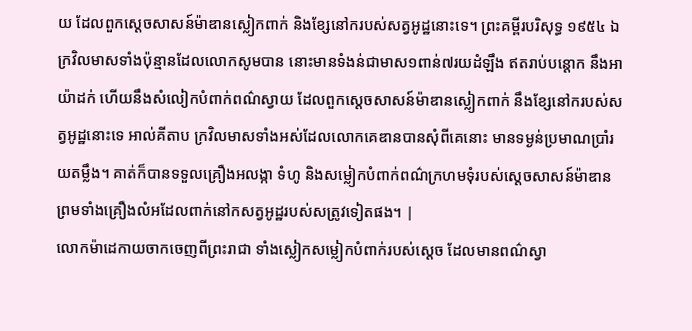យ ដែលពួកស្តេចសាសន៍ម៉ាឌានស្លៀកពាក់ និងខ្សែនៅករបស់សត្វអូដ្ឋនោះទេ។ ព្រះគម្ពីរបរិសុទ្ធ ១៩៥៤ ឯក្រវិលមាសទាំងប៉ុន្មានដែលលោកសូមបាន នោះមានទំងន់ជាមាស១ពាន់៧រយដំឡឹង ឥតរាប់បន្តោក នឹងអាយ៉ាដក់ ហើយនឹងសំលៀកបំពាក់ពណ៌ស្វាយ ដែលពួកស្តេចសាសន៍ម៉ាឌានស្លៀកពាក់ នឹងខ្សែនៅករបស់សត្វអូដ្ឋនោះទេ អាល់គីតាប ក្រវិលមាសទាំងអស់ដែលលោកគេឌានបានសុំពីគេនោះ មានទម្ងន់ប្រមាណប្រាំរយតម្លឹង។ គាត់ក៏បានទទួលគ្រឿងអលង្កា ទំហូ និងសម្លៀកបំពាក់ពណ៌ក្រហមទុំរបស់ស្តេចសាសន៍ម៉ាឌាន ព្រមទាំងគ្រឿងលំអដែលពាក់នៅកសត្វអូដ្ឋរបស់សត្រូវទៀតផង។ |
លោកម៉ាដេកាយចាកចេញពីព្រះរាជា ទាំងស្លៀកសម្លៀកបំពាក់របស់ស្ដេច ដែលមានពណ៌ស្វា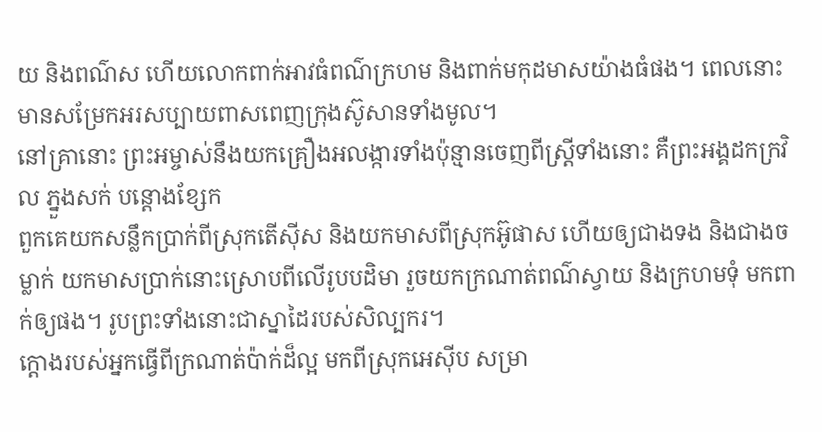យ និងពណ៌ស ហើយលោកពាក់អាវធំពណ៌ក្រហម និងពាក់មកុដមាសយ៉ាងធំផង។ ពេលនោះ មានសម្រែកអរសប្បាយពាសពេញក្រុងស៊ូសានទាំងមូល។
នៅគ្រានោះ ព្រះអម្ចាស់នឹងយកគ្រឿងអលង្ការទាំងប៉ុន្មានចេញពីស្ត្រីទាំងនោះ គឺព្រះអង្គដកក្រវិល ភ្នួងសក់ បន្តោងខ្សែក
ពួកគេយកសន្លឹកប្រាក់ពីស្រុកតើស៊ីស និងយកមាសពីស្រុកអ៊ូផាស ហើយឲ្យជាងទង និងជាងចម្លាក់ យកមាសប្រាក់នោះស្រោបពីលើរូបបដិមា រួចយកក្រណាត់ពណ៌ស្វាយ និងក្រហមទុំ មកពាក់ឲ្យផង។ រូបព្រះទាំងនោះជាស្នាដៃរបស់សិល្បករ។
ក្ដោងរបស់អ្នកធ្វើពីក្រណាត់ប៉ាក់ដ៏ល្អ មកពីស្រុកអេស៊ីប សម្រា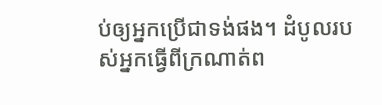ប់ឲ្យអ្នកប្រើជាទង់ផង។ ដំបូលរបស់អ្នកធ្វើពីក្រណាត់ព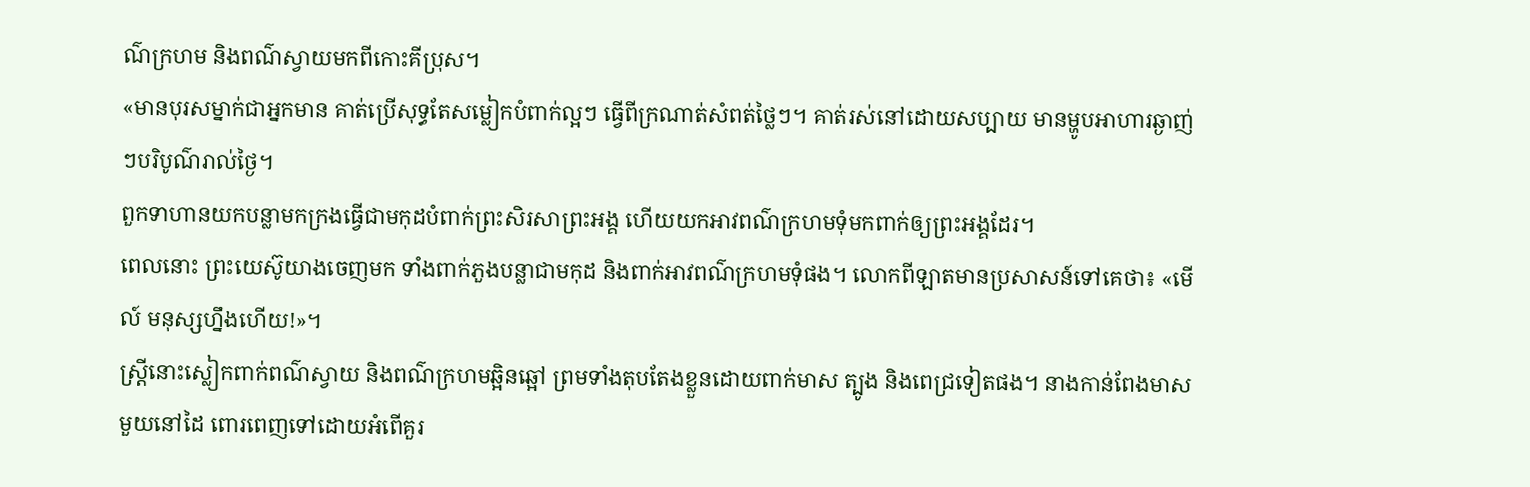ណ៌ក្រហម និងពណ៌ស្វាយមកពីកោះគីប្រុស។
«មានបុរសម្នាក់ជាអ្នកមាន គាត់ប្រើសុទ្ធតែសម្លៀកបំពាក់ល្អៗ ធ្វើពីក្រណាត់សំពត់ថ្លៃៗ។ គាត់រស់នៅដោយសប្បាយ មានម្ហូបអាហារឆ្ងាញ់ៗបរិបូណ៌រាល់ថ្ងៃ។
ពួកទាហានយកបន្លាមកក្រងធ្វើជាមកុដបំពាក់ព្រះសិរសាព្រះអង្គ ហើយយកអាវពណ៌ក្រហមទុំមកពាក់ឲ្យព្រះអង្គដែរ។
ពេលនោះ ព្រះយេស៊ូយាងចេញមក ទាំងពាក់ភួងបន្លាជាមកុដ និងពាក់អាវពណ៌ក្រហមទុំផង។ លោកពីឡាតមានប្រសាសន៍ទៅគេថា៖ «មើល៍ មនុស្សហ្នឹងហើយ!»។
ស្ត្រីនោះស្លៀកពាក់ពណ៌ស្វាយ និងពណ៌ក្រហមឆ្អិនឆ្អៅ ព្រមទាំងតុបតែងខ្លួនដោយពាក់មាស ត្បូង និងពេជ្រទៀតផង។ នាងកាន់ពែងមាសមួយនៅដៃ ពោរពេញទៅដោយអំពើគួរ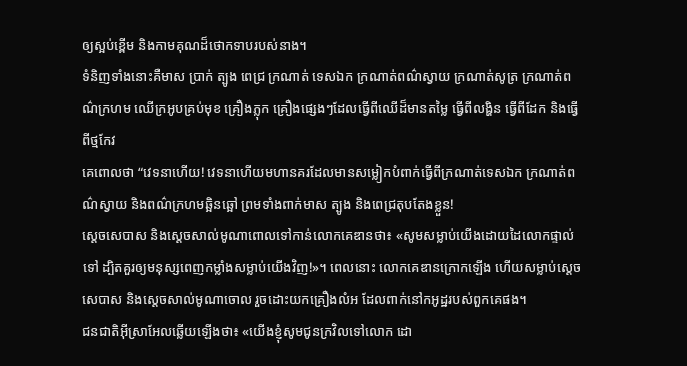ឲ្យស្អប់ខ្ពើម និងកាមគុណដ៏ថោកទាបរបស់នាង។
ទំនិញទាំងនោះគឺមាស ប្រាក់ ត្បូង ពេជ្រ ក្រណាត់ ទេសឯក ក្រណាត់ពណ៌ស្វាយ ក្រណាត់សូត្រ ក្រណាត់ពណ៌ក្រហម ឈើក្រអូបគ្រប់មុខ គ្រឿងភ្លុក គ្រឿងផ្សេងៗដែលធ្វើពីឈើដ៏មានតម្លៃ ធ្វើពីលង្ហិន ធ្វើពីដែក និងធ្វើពីថ្មកែវ
គេពោលថា “វេទនាហើយ! វេទនាហើយមហានគរដែលមានសម្លៀកបំពាក់ធ្វើពីក្រណាត់ទេសឯក ក្រណាត់ពណ៌ស្វាយ និងពណ៌ក្រហមឆ្អិនឆ្អៅ ព្រមទាំងពាក់មាស ត្បូង និងពេជ្រតុបតែងខ្លួន!
ស្ដេចសេបាស និងស្ដេចសាល់មូណាពោលទៅកាន់លោកគេឌានថា៖ «សូមសម្លាប់យើងដោយដៃលោកផ្ទាល់ទៅ ដ្បិតគួរឲ្យមនុស្សពេញកម្លាំងសម្លាប់យើងវិញ!»។ ពេលនោះ លោកគេឌានក្រោកឡើង ហើយសម្លាប់ស្ដេចសេបាស និងស្ដេចសាល់មូណាចោល រួចដោះយកគ្រឿងលំអ ដែលពាក់នៅកអូដ្ឋរបស់ពួកគេផង។
ជនជាតិអ៊ីស្រាអែលឆ្លើយឡើងថា៖ «យើងខ្ញុំសូមជូនក្រវិលទៅលោក ដោ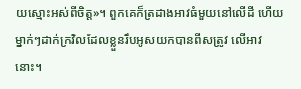យស្មោះអស់ពីចិត្ត»។ ពួកគេក៏ត្រដាងអាវធំមួយនៅលើដី ហើយម្នាក់ៗដាក់ក្រវិលដែលខ្លួនរឹបអូសយកបានពីសត្រូវ លើអាវនោះ។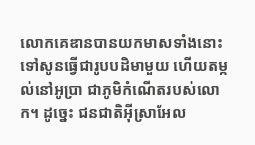លោកគេឌានបានយកមាសទាំងនោះ ទៅសូនធ្វើជារូបបដិមាមួយ ហើយតម្កល់នៅអូប្រា ជាភូមិកំណើតរបស់លោក។ ដូច្នេះ ជនជាតិអ៊ីស្រាអែល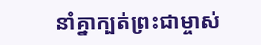នាំគ្នាក្បត់ព្រះជាម្ចាស់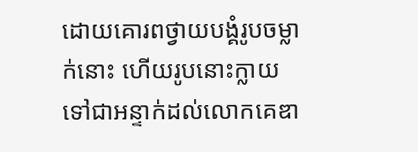ដោយគោរពថ្វាយបង្គំរូបចម្លាក់នោះ ហើយរូបនោះក្លាយទៅជាអន្ទាក់ដល់លោកគេឌា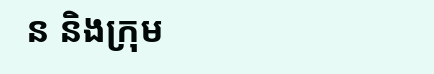ន និងក្រុម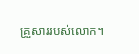គ្រួសាររបស់លោក។